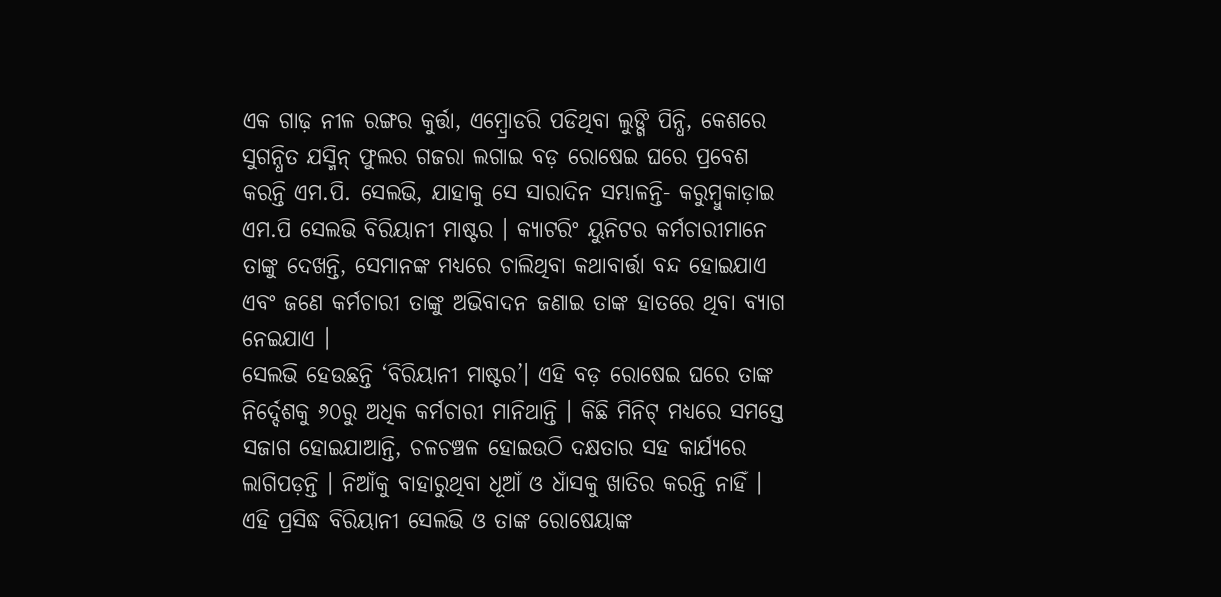ଏକ ଗାଢ଼ ନୀଳ ରଙ୍ଗର କୁର୍ତ୍ତା, ଏମ୍ବ୍ରୋଡରି ପଡିଥିବା ଲୁଙ୍ଗି ପିନ୍ଧି, କେଶରେ ସୁଗନ୍ଧିତ ଯସ୍ମିନ୍ ଫୁଲର ଗଜରା ଲଗାଇ ବଡ଼ ରୋଷେଇ ଘରେ ପ୍ରବେଶ କରନ୍ତି ଏମ.ପି. ସେଲଭି, ଯାହାକୁ ସେ ସାରାଦିନ ସମ୍ଭାଳନ୍ତି- କରୁମ୍ବୁକାଡ଼ାଇ ଏମ.ପି ସେଲଭି ବିରିୟାନୀ ମାଷ୍ଟର । କ୍ୟାଟରିଂ ୟୁନିଟର କର୍ମଚାରୀମାନେ ତାଙ୍କୁ ଦେଖନ୍ତି, ସେମାନଙ୍କ ମଧ୍ୟରେ ଚାଲିଥିବା କଥାବାର୍ତ୍ତା ବନ୍ଦ ହୋଇଯାଏ ଏବଂ ଜଣେ କର୍ମଚାରୀ ତାଙ୍କୁ ଅଭିବାଦନ ଜଣାଇ ତାଙ୍କ ହାତରେ ଥିବା ବ୍ୟାଗ ନେଇଯାଏ ।
ସେଲଭି ହେଉଛନ୍ତି ‘ବିରିୟାନୀ ମାଷ୍ଟର’। ଏହି ବଡ଼ ରୋଷେଇ ଘରେ ତାଙ୍କ ନିର୍ଦ୍ଦେଶକୁ ୬୦ରୁ ଅଧିକ କର୍ମଚାରୀ ମାନିଥାନ୍ତି । କିଛି ମିନିଟ୍ ମଧ୍ୟରେ ସମସ୍ତେ ସଜାଗ ହୋଇଯାଆନ୍ତି, ଚଳଚଞ୍ଚଳ ହୋଇଉଠି ଦକ୍ଷତାର ସହ କାର୍ଯ୍ୟରେ ଲାଗିପଡ଼ନ୍ତି । ନିଆଁକୁ ବାହାରୁଥିବା ଧୂଆଁ ଓ ଧାଁସକୁ ଖାତିର କରନ୍ତି ନାହିଁ ।
ଏହି ପ୍ରସିଦ୍ଧ ବିରିୟାନୀ ସେଲଭି ଓ ତାଙ୍କ ରୋଷେୟାଙ୍କ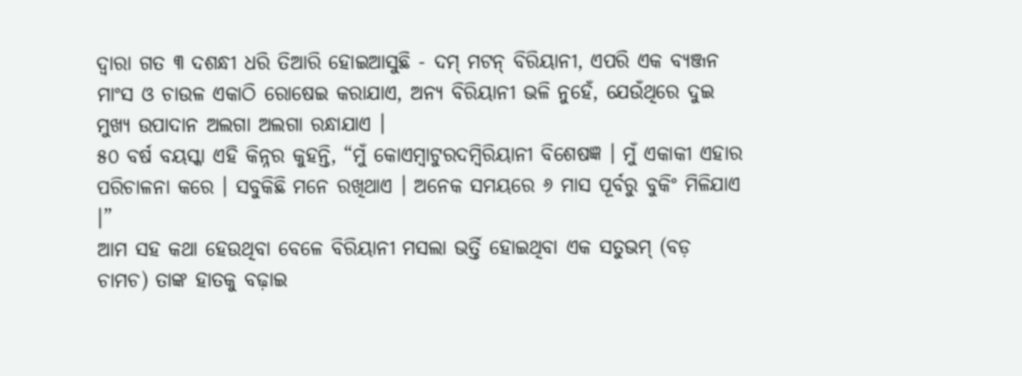ଦ୍ୱାରା ଗତ ୩ ଦଶନ୍ଧୀ ଧରି ତିଆରି ହୋଇଆସୁଛି - ଦମ୍ ମଟନ୍ ବିରିୟାନୀ, ଏପରି ଏକ ବ୍ୟଞ୍ଜନ ମାଂସ ଓ ଚାଉଳ ଏକାଠି ରୋଷେଇ କରାଯାଏ, ଅନ୍ୟ ବିରିୟାନୀ ଭଳି ନୁହେଁ, ଯେଉଁଥିରେ ଦୁଇ ମୁଖ୍ୟ ଉପାଦାନ ଅଲଗା ଅଲଗା ରନ୍ଧାଯାଏ ।
୫୦ ବର୍ଷ ବୟସ୍କା ଏହି କିନ୍ନର କୁହନ୍ତି, “ମୁଁ କୋଏମ୍ବାଟୁରଦମ୍ବିରିୟାନୀ ବିଶେଷଜ୍ଞ । ମୁଁ ଏକାକୀ ଏହାର ପରିଚାଳନା କରେ । ସବୁକିଛି ମନେ ରଖିଥାଏ । ଅନେକ ସମୟରେ ୬ ମାସ ପୂର୍ବରୁ ବୁକିଂ ମିଳିଯାଏ ।”
ଆମ ସହ କଥା ହେଉଥିବା ବେଳେ ବିରିୟାନୀ ମସଲା ଭର୍ତ୍ତି ହୋଇଥିବା ଏକ ସତୁଭମ୍ (ବଡ଼ ଚାମଚ) ତାଙ୍କ ହାତକୁ ବଢ଼ାଇ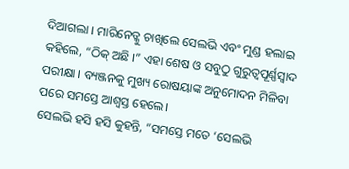ଦିଆଗଲା । ମାରିନେଡ୍କୁ ଚାଖିଲେ ସେଲଭି ଏବଂ ମୁଣ୍ଡ ହଲାଇ କହିଲେ, “ଠିକ୍ ଅଛି ।” ଏହା ଶେଷ ଓ ସବୁଠୁ ଗୁରୁତ୍ୱପୂର୍ଣ୍ଣସ୍ୱାଦ ପରୀକ୍ଷା । ବ୍ୟଞ୍ଜନକୁ ମୁଖ୍ୟ ରୋଷୟାଙ୍କ ଅନୁମୋଦନ ମିଳିବା ପରେ ସମସ୍ତେ ଆଶ୍ୱସ୍ତ ହେଲେ।
ସେଲଭି ହସି ହସି କୁହନ୍ତି, “ସମସ୍ତେ ମତେ ‘ସେଲଭି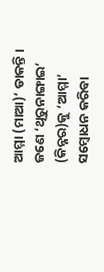ଆମ୍ମା (ମାଆ)’ ଡାକନ୍ତି । ଜଣେ ‘ଥିରୁନାଙ୍ଗାଇ’ (କିନ୍ନର)କୁ ‘ଆମ୍ମା’ ସମ୍ବୋଧନ କରିବା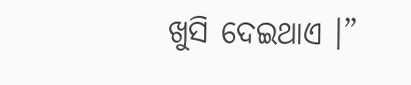ଖୁସି ଦେଇଥାଏ ।”